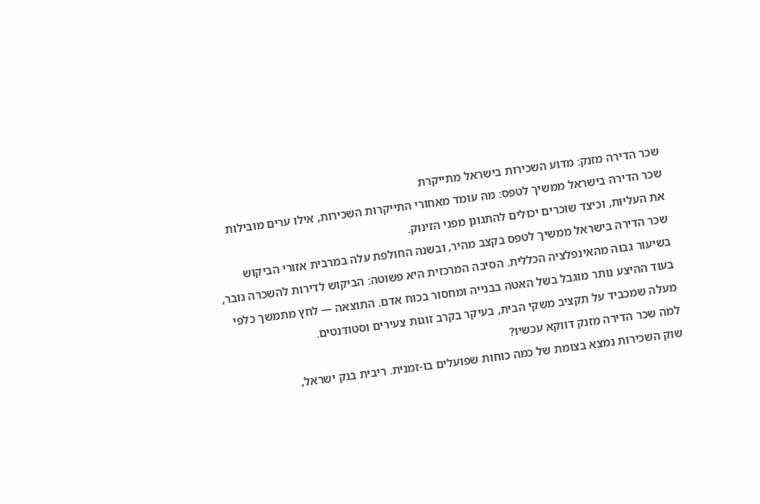שכר הדירה מזנק: מדוע השכירות בישראל מתייקרת
שכר הדירה בישראל ממשיך לטפס: מה עומד מאחורי התייקרות השכירות, אילו ערים מובילות את העליות, וכיצד שוכרים יכולים להתגונן מפני הזינוק.
שכר הדירה בישראל ממשיך לטפס בקצב מהיר, ובשנה החולפת עלה במרבית אזורי הביקוש בשיעור גבוה מהאינפלציה הכללית. הסיבה המרכזית היא פשוטה: הביקוש לדירות להשכרה גובר, בעוד ההיצע נותר מוגבל בשל האטה בבנייה ומחסור בכוח אדם. התוצאה — לחץ מתמשך כלפי מעלה שמכביד על תקציב משקי הבית, בעיקר בקרב זוגות צעירים וסטודנטים.
למה שכר הדירה מזנק דווקא עכשיו?
שוק השכירות נמצא בצומת של כמה כוחות שפועלים בו-זמנית. ריבית בנק ישראל,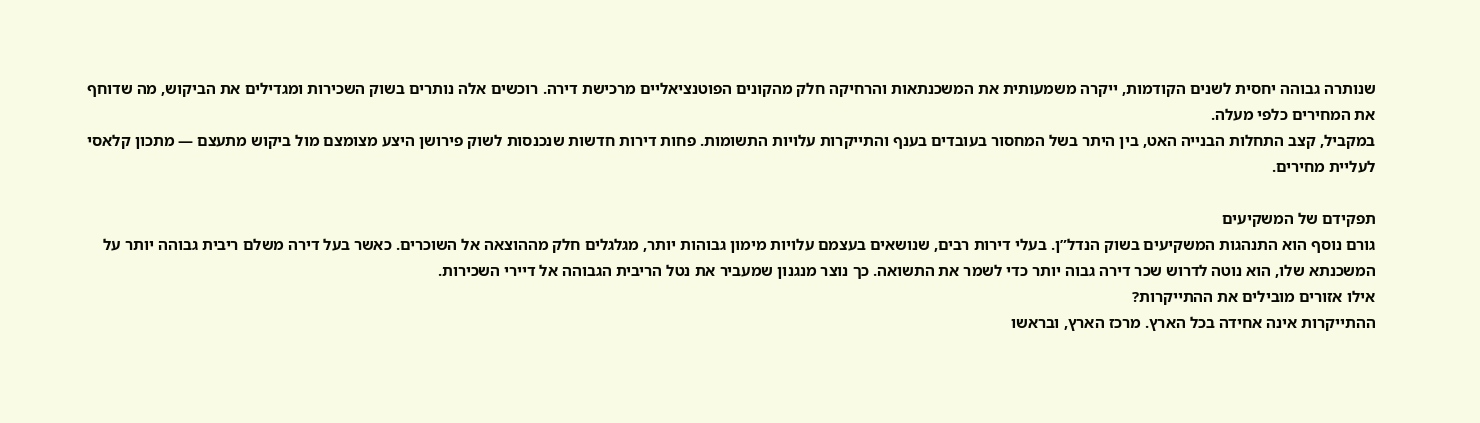שנותרה גבוהה יחסית לשנים הקודמות, ייקרה משמעותית את המשכנתאות והרחיקה חלק מהקונים הפוטנציאליים מרכישת דירה. רוכשים אלה נותרים בשוק השכירות ומגדילים את הביקוש, מה שדוחף את המחירים כלפי מעלה.
במקביל, קצב התחלות הבנייה האט, בין היתר בשל המחסור בעובדים בענף והתייקרות עלויות התשומות. פחות דירות חדשות שנכנסות לשוק פירושן היצע מצומצם מול ביקוש מתעצם — מתכון קלאסי לעליית מחירים.

תפקידם של המשקיעים
גורם נוסף הוא התנהגות המשקיעים בשוק הנדל”ן. בעלי דירות רבים, שנושאים בעצמם עלויות מימון גבוהות יותר, מגלגלים חלק מההוצאה אל השוכרים. כאשר בעל דירה משלם ריבית גבוהה יותר על המשכנתא שלו, הוא נוטה לדרוש שכר דירה גבוה יותר כדי לשמר את התשואה. כך נוצר מנגנון שמעביר את נטל הריבית הגבוהה אל דיירי השכירות.
אילו אזורים מובילים את ההתייקרות?
ההתייקרות אינה אחידה בכל הארץ. מרכז הארץ, ובראשו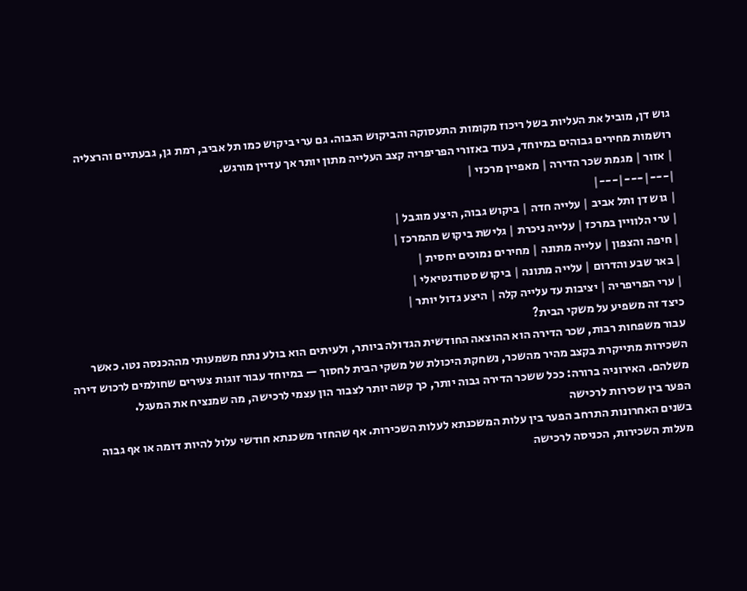גוש דן, מוביל את העליות בשל ריכוז מקומות התעסוקה והביקוש הגבוה. גם ערי ביקוש כמו תל אביב, רמת גן, גבעתיים והרצליה רושמות מחירים גבוהים במיוחד, בעוד באזורי הפריפריה קצב העלייה מתון יותר אך עדיין מורגש.
| אזור | מגמת שכר הדירה | מאפיין מרכזי |
|---|---|---|
| גוש דן ותל אביב | עלייה חדה | ביקוש גבוה, היצע מוגבל |
| ערי הלוויין במרכז | עלייה ניכרת | גלישת ביקוש מהמרכז |
| חיפה והצפון | עלייה מתונה | מחירים נמוכים יחסית |
| באר שבע והדרום | עלייה מתונה | ביקוש סטודנטיאלי |
| ערי הפריפריה | יציבות עד עלייה קלה | היצע גדול יותר |
כיצד זה משפיע על משקי הבית?
עבור משפחות רבות, שכר הדירה הוא ההוצאה החודשית הגדולה ביותר, ולעיתים הוא בולע נתח משמעותי מההכנסה נטו. כאשר השכירות מתייקרת בקצב מהיר מהשכר, נשחקת היכולת של משקי הבית לחסוך — במיוחד עבור זוגות צעירים שחולמים לרכוש דירה משלהם. האירוניה ברורה: ככל ששכר הדירה גבוה יותר, כך קשה יותר לצבור הון עצמי לרכישה, מה שמנציח את המעגל.
הפער בין שכירות לרכישה
בשנים האחרונות התרחב הפער בין עלות המשכנתא לעלות השכירות. אף שהחזר משכנתא חודשי עלול להיות דומה או אף גבוה מעלות השכירות, הכניסה לרכישה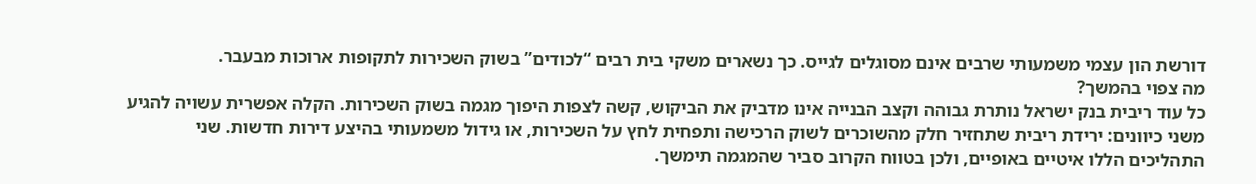דורשת הון עצמי משמעותי שרבים אינם מסוגלים לגייס. כך נשארים משקי בית רבים “לכודים” בשוק השכירות לתקופות ארוכות מבעבר.
מה צפוי בהמשך?
כל עוד ריבית בנק ישראל נותרת גבוהה וקצב הבנייה אינו מדביק את הביקוש, קשה לצפות היפוך מגמה בשוק השכירות. הקלה אפשרית עשויה להגיע משני כיוונים: ירידת ריבית שתחזיר חלק מהשוכרים לשוק הרכישה ותפחית לחץ על השכירות, או גידול משמעותי בהיצע דירות חדשות. שני התהליכים הללו איטיים באופיים, ולכן בטווח הקרוב סביר שהמגמה תימשך.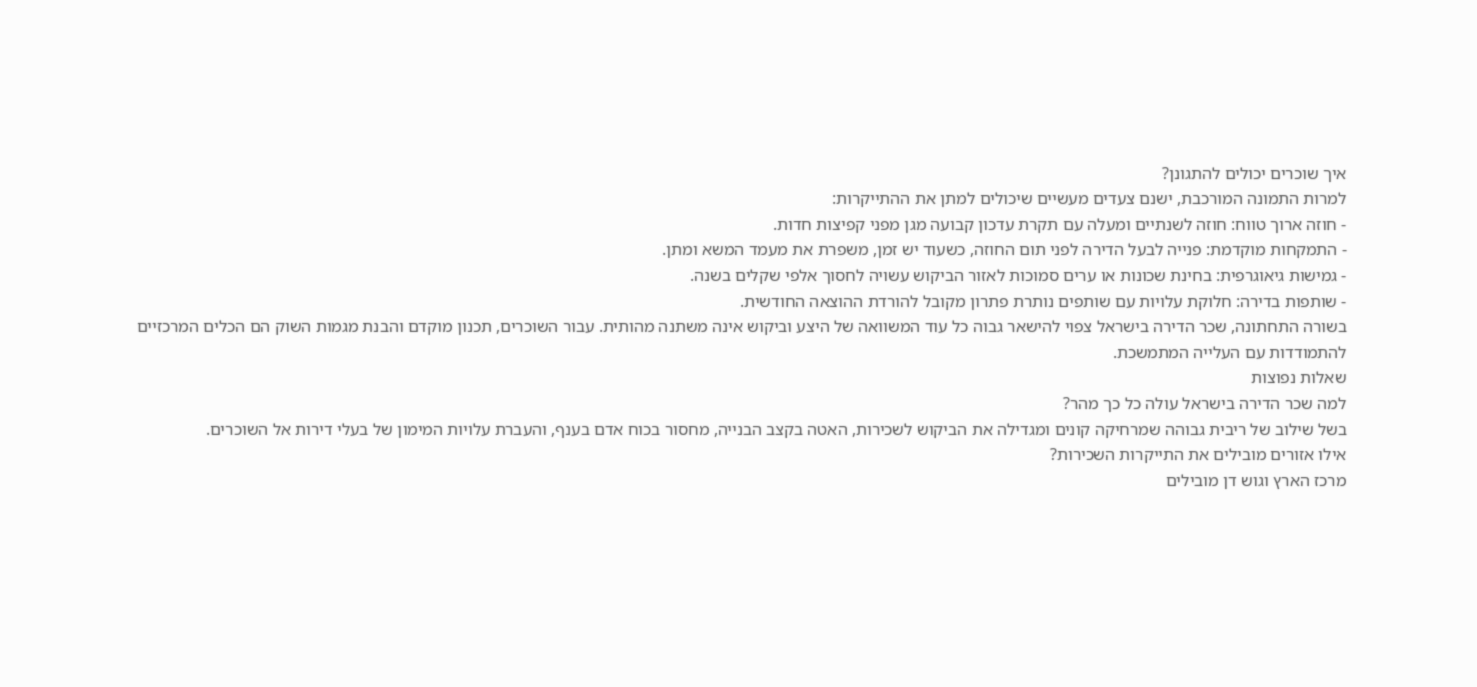איך שוכרים יכולים להתגונן?
למרות התמונה המורכבת, ישנם צעדים מעשיים שיכולים למתן את ההתייקרות:
- חוזה ארוך טווח: חוזה לשנתיים ומעלה עם תקרת עדכון קבועה מגן מפני קפיצות חדות.
- התמקחות מוקדמת: פנייה לבעל הדירה לפני תום החוזה, כשעוד יש זמן, משפרת את מעמד המשא ומתן.
- גמישות גיאוגרפית: בחינת שכונות או ערים סמוכות לאזור הביקוש עשויה לחסוך אלפי שקלים בשנה.
- שותפות בדירה: חלוקת עלויות עם שותפים נותרת פתרון מקובל להורדת ההוצאה החודשית.
בשורה התחתונה, שכר הדירה בישראל צפוי להישאר גבוה כל עוד המשוואה של היצע וביקוש אינה משתנה מהותית. עבור השוכרים, תכנון מוקדם והבנת מגמות השוק הם הכלים המרכזיים להתמודדות עם העלייה המתמשכת.
שאלות נפוצות
למה שכר הדירה בישראל עולה כל כך מהר?
בשל שילוב של ריבית גבוהה שמרחיקה קונים ומגדילה את הביקוש לשכירות, האטה בקצב הבנייה, מחסור בכוח אדם בענף, והעברת עלויות המימון של בעלי דירות אל השוכרים.
אילו אזורים מובילים את התייקרות השכירות?
מרכז הארץ וגוש דן מובילים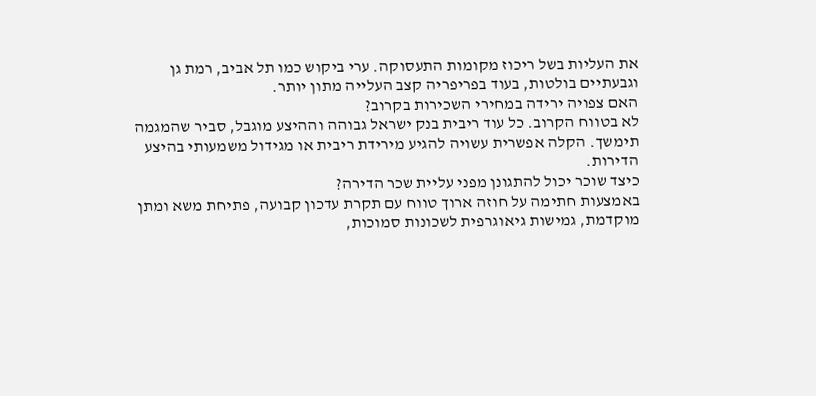את העליות בשל ריכוז מקומות התעסוקה. ערי ביקוש כמו תל אביב, רמת גן וגבעתיים בולטות, בעוד בפריפריה קצב העלייה מתון יותר.
האם צפויה ירידה במחירי השכירות בקרוב?
לא בטווח הקרוב. כל עוד ריבית בנק ישראל גבוהה וההיצע מוגבל, סביר שהמגמה תימשך. הקלה אפשרית עשויה להגיע מירידת ריבית או מגידול משמעותי בהיצע הדירות.
כיצד שוכר יכול להתגונן מפני עליית שכר הדירה?
באמצעות חתימה על חוזה ארוך טווח עם תקרת עדכון קבועה, פתיחת משא ומתן מוקדמת, גמישות גיאוגרפית לשכונות סמוכות,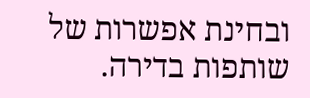ובחינת אפשרות של שותפות בדירה.